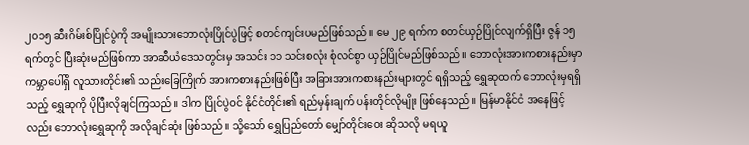၂၀၁၅ ဆီးဂိမ်းစ်ပြိုင်ပွဲကို အမျိုးသားဘောလုံးပြိုင်ပွဲဖြင့် စတင်ကျင်းပမည်ဖြစ်သည်။ မေ ၂၉ ရက်က စတင်ယှဉ်ပြိုင်လျက်ရှိပြီး ဇွန် ၁၅ ရက်တွင် ပြီးဆုံးမည်ဖြစ်ကာ အာဆီယံဒေသတွင်းမှ အသင်း ၁၁ သင်းစလုံး စုံလင်စွာ ယှဉ်ပြိုင်မည်ဖြစ်သည်။ ဘောလုံးအားကစားနည်းမှာ ကမ္ဘာပေါ်ရှိ လူသားတိုင်း၏ သည်းခြေကြိုက် အားကစားနည်းဖြစ်ပြီး အခြားအားကစားနည်းများတွင် ရရှိသည့် ရွှေဆုထက် ဘောလုံးမှရရှိသည့် ရွှေဆုကို ပိုပြီးလိုချင်ကြသည်။ ဒါက ပြိုင်ပွဲဝင် နိုင်ငံတိုင်း၏ ရည်မှန်းချက် ပန်းတိုင်လိုမျိုး ဖြစ်နေသည်။ မြန်မာနိုင်ငံ အနေဖြင့်လည်း ဘောလုံးရွှေဆုကို အလိုချင်ဆုံး ဖြစ်သည်။ သို့သော် ရွှေပြည်တော် မျှော်တိုင်းဝေး ဆိုသလို မရယူ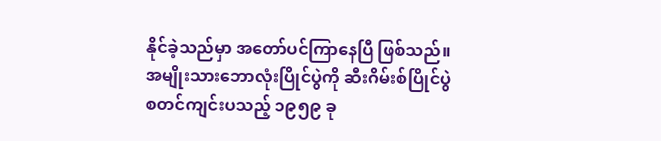နိုင်ခဲ့သည်မှာ အတော်ပင်ကြာနေပြီ ဖြစ်သည်။အမျိုးသားဘောလုံးပြိုင်ပွဲကို ဆီးဂိမ်းစ်ပြိုင်ပွဲ စတင်ကျင်းပသည့် ၁၉၅၉ ခု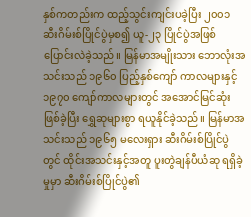နှစ်ကတည်းက ထည့်သွင်းကျင်းပခဲ့ပြီး ၂၀၀၁ ဆီးဂိမ်းစ်ပြိုင်ပွဲမှစ၍ ယူ-၂၃ ပြိုင်ပွဲအဖြစ် ပြောင်းလဲခဲ့သည်။ မြန်မာအမျိုးသား ဘောလုံးအသင်းသည် ၁၉၆၀ ပြည့်နှစ်ကျော် ကာလများနှင့် ၁၉၇၀ ကျော်ကာလများတွင် အအောင်မြင်ဆုံးဖြစ်ခဲ့ပြီး ရွှေဆုများစွာ ရယူနိုင်ခဲ့သည်။ မြန်မာအသင်းသည် ၁၉၆၅ မလေးရှား ဆီးဂိမ်းစ်ပြိုင်ပွဲတွင် ထိုင်းအသင်းနှင့်အတူ ပူးတွဲချန်ပီယံဆု ရရှိခဲ့မှုမှာ ဆီးဂိမ်းစ်ပြိုင်ပွဲ၏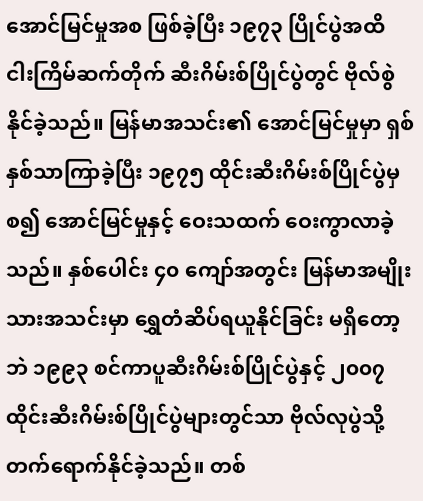အောင်မြင်မှုအစ ဖြစ်ခဲ့ပြီး ၁၉၇၃ ပြိုင်ပွဲအထိ ငါးကြိမ်ဆက်တိုက် ဆီးဂိမ်းစ်ပြိုင်ပွဲတွင် ဗိုလ်စွဲနိုင်ခဲ့သည်။ မြန်မာအသင်း၏ အောင်မြင်မှုမှာ ရှစ်နှစ်သာကြာခဲ့ပြီး ၁၉၇၅ ထိုင်းဆီးဂိမ်းစ်ပြိုင်ပွဲမှစ၍ အောင်မြင်မှုနှင့် ဝေးသထက် ဝေးကွာလာခဲ့သည်။ နှစ်ပေါင်း ၄၀ ကျော်အတွင်း မြန်မာအမျိုးသားအသင်းမှာ ရွှေတံဆိပ်ရယူနိုင်ခြင်း မရှိတော့ဘဲ ၁၉၉၃ စင်ကာပူဆီးဂိမ်းစ်ပြိုင်ပွဲနှင့် ၂၀၀၇ ထိုင်းဆီးဂိမ်းစ်ပြိုင်ပွဲများတွင်သာ ဗိုလ်လုပွဲသို့ တက်ရောက်နိုင်ခဲ့သည်။ တစ်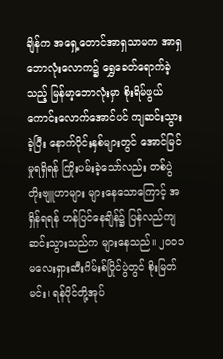ချိန်က အရှေ့တောင်အာရှသာမက အာရှဘောလုံးလောက၌ ရွှေခေတ်ရောက်ခဲ့သည့် မြန်မာ့ဘောလုံးမှာ စိုးရိမ်ဖွယ်ကောင်းလောက်အောင်ပင် ကျဆင်းသွားခဲ့ပြီး နောက်ပိုင်းနှစ်များတွင် အောင်မြင်မှုရရှိရန် ကြိုးပမ်းခဲ့သော်လည်း တစ်ပွဲတိုးဗျူဟာများ များနေသောကြောင့် အရှိန်ရရန် ဟန်ပြင်နေချိန်၌ ပြန်လည်ကျဆင်းသွားသည်က များနေသည်။ ၂၀၀၁ မလေးရှားဆီးဂိမ်းစ်ပြိုင်ပွဲတွင် စိုးမြတ်မင်း၊ ရန်ပိုင်တို့အုပ်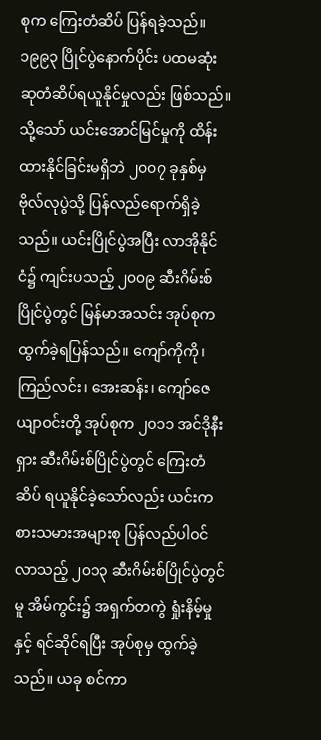စုက ကြေးတံဆိပ် ပြန်ရခဲ့သည်။ ၁၉၉၃ ပြိုင်ပွဲနောက်ပိုင်း ပထမဆုံး ဆုတံဆိပ်ရယူနိုင်မှုလည်း ဖြစ်သည်။ သို့သော် ယင်းအောင်မြင်မှုကို ထိန်းထားနိုင်ခြင်းမရှိဘဲ ၂၀၀၇ ခုနှစ်မှ ဗိုလ်လုပွဲသို့ ပြန်လည်ရောက်ရှိခဲ့သည်။ ယင်းပြိုင်ပွဲအပြီး လာအိုနိုင်ငံ၌ ကျင်းပသည့် ၂၀၀၉ ဆီးဂိမ်းစ်ပြိုင်ပွဲတွင် မြန်မာအသင်း အုပ်စုက ထွက်ခဲ့ရပြန်သည်။ ကျော်ကိုကို၊ ကြည်လင်း၊ အေးဆန်း၊ ကျော်ဇေယျာဝင်းတို့ အုပ်စုက ၂၀၁၁ အင်ဒိုနီးရှား ဆီးဂိမ်းစ်ပြိုင်ပွဲတွင် ကြေးတံဆိပ် ရယူနိုင်ခဲ့သော်လည်း ယင်းကစားသမားအများစု ပြန်လည်ပါဝင်လာသည့် ၂၀၁၃ ဆီးဂိမ်းစ်ပြိုင်ပွဲတွင်မူ အိမ်ကွင်း၌ အရှက်တကွဲ ရှုံးနိမ့်မှုနှင့် ရင်ဆိုင်ရပြီး အုပ်စုမှ ထွက်ခဲ့သည်။ ယခု စင်ကာ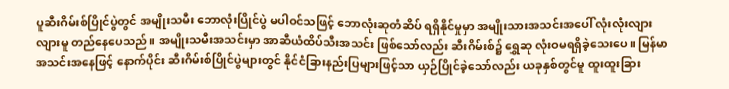ပူဆီးဂိမ်းစ်ပြိုင်ပွဲတွင် အမျိုးသမီး ဘောလုံးပြိုင်ပွဲ မပါဝင်သဖြင့် ဘောလုံးဆုတံဆိပ် ရရှိနိုင်မှုမှာ အမျိုးသားအသင်းအပေါ် လုံးလုံးလျားလျားမူ တည်နေပေသည်။ အမျိုးသမီးအသင်းမှာ အာဆီယံထိပ်သီးအသင်း ဖြစ်သော်လည်း ဆီးဂိမ်းစ်၌ ရွှေဆု လုံးဝမရရှိခဲ့သေးပေ။ မြန်မာအသင်းအနေဖြင့် နောက်ပိုင်း ဆီးဂိမ်းစ်ပြိုင်ပွဲများတွင် နိုင်ငံခြားနည်းပြများဖြင့်သာ ယှဉ်ပြိုင်ခဲ့သော်လည်း ယခုနှစ်တွင်မူ ထူးထူးခြား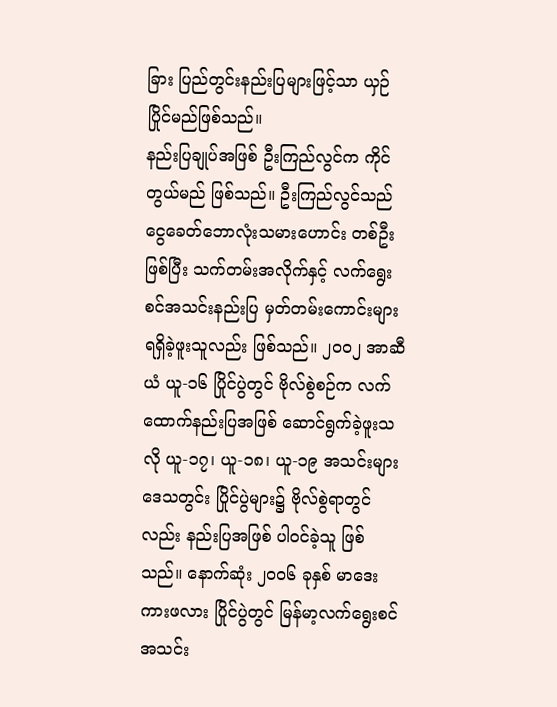ခြား ပြည်တွင်းနည်းပြများဖြင့်သာ ယှဉ်ပြိုင်မည်ဖြစ်သည်။
နည်းပြချုပ်အဖြစ် ဦးကြည်လွင်က ကိုင်တွယ်မည် ဖြစ်သည်။ ဦးကြည်လွင်သည် ငွေခေတ်ဘောလုံးသမားဟောင်း တစ်ဦးဖြစ်ပြီး သက်တမ်းအလိုက်နှင့် လက်ရွေးစင်အသင်းနည်းပြ မှတ်တမ်းကောင်းများ ရရှိခဲ့ဖူးသူလည်း ဖြစ်သည်။ ၂၀၀၂ အာဆီယံ ယူ-၁၆ ပြိုင်ပွဲတွင် ဗိုလ်စွဲစဉ်က လက်ထောက်နည်းပြအဖြစ် ဆောင်ရွက်ခဲ့ဖူးသလို ယူ-၁၇၊ ယူ-၁၈၊ ယူ-၁၉ အသင်းများ ဒေသတွင်း ပြိုင်ပွဲများ၌ ဗိုလ်စွဲရာတွင်လည်း နည်းပြအဖြစ် ပါဝင်ခဲ့သူ ဖြစ်သည်။ နောက်ဆုံး ၂၀၀၆ ခုနှစ် မာဒေးကားဖလား ပြိုင်ပွဲတွင် မြန်မာ့လက်ရွေးစင်အသင်း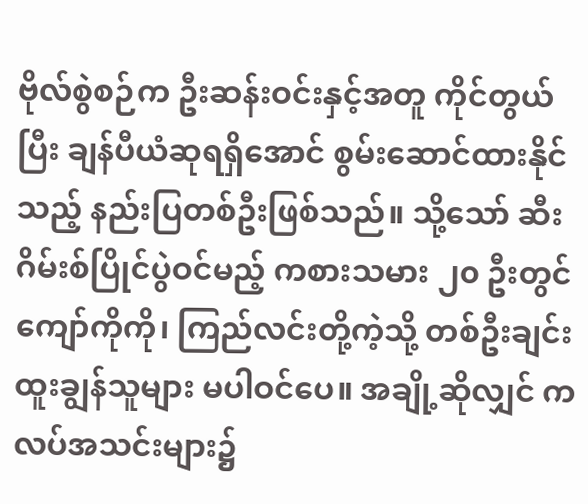ဗိုလ်စွဲစဉ်က ဦးဆန်းဝင်းနှင့်အတူ ကိုင်တွယ်ပြီး ချန်ပီယံဆုရရှိအောင် စွမ်းဆောင်ထားနိုင်သည့် နည်းပြတစ်ဦးဖြစ်သည်။ သို့သော် ဆီးဂိမ်းစ်ပြိုင်ပွဲဝင်မည့် ကစားသမား ၂၀ ဦးတွင် ကျော်ကိုကို၊ ကြည်လင်းတို့ကဲ့သို့ တစ်ဦးချင်းထူးချွန်သူများ မပါဝင်ပေ။ အချို့ဆိုလျှင် ကလပ်အသင်းများ၌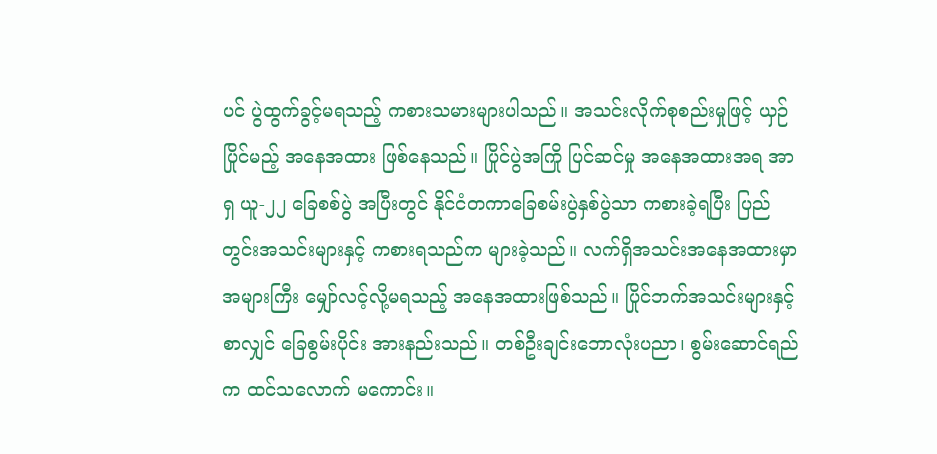ပင် ပွဲထွက်ခွင့်မရသည့် ကစားသမားများပါသည်။ အသင်းလိုက်စုစည်းမှုဖြင့် ယှဉ်ပြိုင်မည့် အနေအထား ဖြစ်နေသည်။ ပြိုင်ပွဲအကြို ပြင်ဆင်မှု အနေအထားအရ အာရှ ယူ-၂၂ ခြေစစ်ပွဲ အပြီးတွင် နိုင်ငံတကာခြေစမ်းပွဲနှစ်ပွဲသာ ကစားခဲ့ရပြီး ပြည်တွင်းအသင်းများနှင့် ကစားရသည်က များခဲ့သည်။ လက်ရှိအသင်းအနေအထားမှာ အများကြီး မျှော်လင့်လို့မရသည့် အနေအထားဖြစ်သည်။ ပြိုင်ဘက်အသင်းများနှင့်စာလျှင် ခြေစွမ်းပိုင်း အားနည်းသည်။ တစ်ဦးချင်းဘောလုံးပညာ၊ စွမ်းဆောင်ရည်က ထင်သလောက် မကောင်း။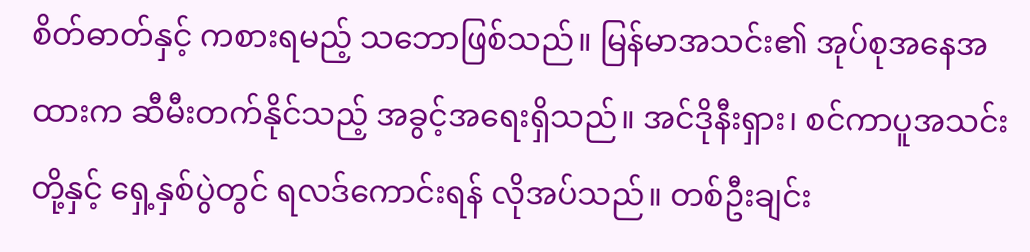စိတ်ဓာတ်နှင့် ကစားရမည့် သဘောဖြစ်သည်။ မြန်မာအသင်း၏ အုပ်စုအနေအထားက ဆီမီးတက်နိုင်သည့် အခွင့်အရေးရှိသည်။ အင်ဒိုနီးရှား၊ စင်ကာပူအသင်းတို့နှင့် ရှေ့နှစ်ပွဲတွင် ရလဒ်ကောင်းရန် လိုအပ်သည်။ တစ်ဦးချင်း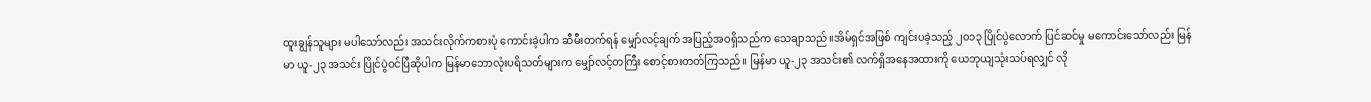ထူးချွန်သူများ မပါသော်လည်း အသင်းလိုက်ကစားပုံ ကောင်းခဲ့ပါက ဆီမီးတက်ရန် မျှော်လင့်ချက် အပြည့်အဝရှိသည်က သေချာသည်။အိမ်ရှင်အဖြစ် ကျင်းပခဲ့သည့် ၂၀၁၃ ပြိုင်ပွဲလောက် ပြင်ဆင်မှု မကောင်းသော်လည်း မြန်မာ ယူ-၂၃ အသင်း ပြိုင်ပွဲဝင်ပြီဆိုပါက မြန်မာဘောလုံးပရိသတ်များက မျှော်လင့်တကြီး စောင့်စားတတ်ကြသည်။ မြန်မာ ယူ-၂၃ အသင်း၏ လက်ရှိအနေအထားကို ယေဘုယျသုံးသပ်ရလျှင် လို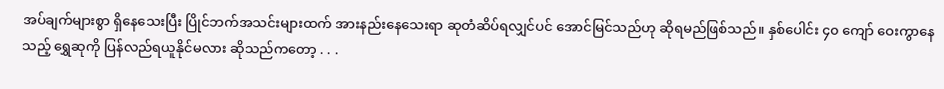အပ်ချက်များစွာ ရှိနေသေးပြီး ပြိုင်ဘက်အသင်းများထက် အားနည်းနေသေးရာ ဆုတံဆိပ်ရလျှင်ပင် အောင်မြင်သည်ဟု ဆိုရမည်ဖြစ်သည်။ နှစ်ပေါင်း ၄၀ ကျော် ဝေးကွာနေသည့် ရွှေဆုကို ပြန်လည်ရယူနိုင်မလား ဆိုသည်ကတော့ . . .